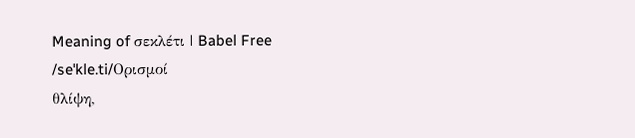Meaning of σεκλέτι | Babel Free
/seˈkle.ti/Ορισμοί
θλίψη,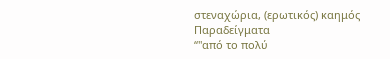στεναχώρια, (ερωτικός) καημός
Παραδείγματα
“"από το πολύ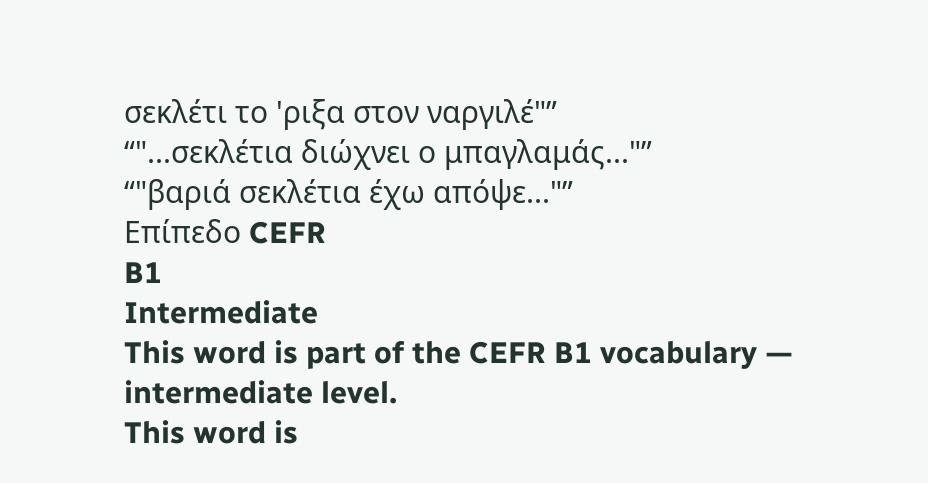σεκλέτι το 'ριξα στον ναργιλέ"”
“"...σεκλέτια διώχνει ο μπαγλαμάς..."”
“"βαριά σεκλέτια έχω απόψε..."”
Επίπεδο CEFR
B1
Intermediate
This word is part of the CEFR B1 vocabulary — intermediate level.
This word is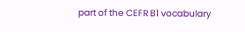part of the CEFR B1 vocabulary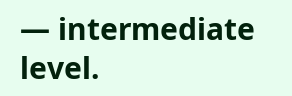— intermediate level.